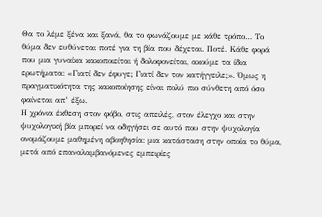Θα το λέμε ξένα και ξανά, θα το φωνάζουμε με κάθε τρόπο… Το θύμα δεν ευθύνεται ποτέ για τη βία που δέχεται. Ποτέ. Κάθε φορά που μια γυναίκα κακοποιείται ή δολοφονείται, ακούμε τα ίδια ερωτήματα: «Γιατί δεν έφυγε; Γιατί δεν τον κατήγγειλε;». Όμως η πραγματικότητα της κακοποίησης είναι πολύ πιο σύνθετη από όσο φαίνεται απ’ έξω.
Η χρόνια έκθεση στον φόβο, στις απειλές, στον έλεγχο και στην ψυχολογική βία μπορεί να οδηγήσει σε αυτό που στην ψυχολογία ονομάζουμε μαθημένη αβοηθησία: μια κατάσταση στην οποία το θύμα, μετά από επαναλαμβανόμενες εμπειρίες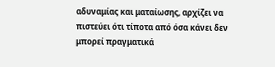αδυναμίας και ματαίωσης, αρχίζει να πιστεύει ότι τίποτα από όσα κάνει δεν μπορεί πραγματικά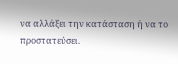να αλλάξει την κατάσταση ή να το προστατεύσει.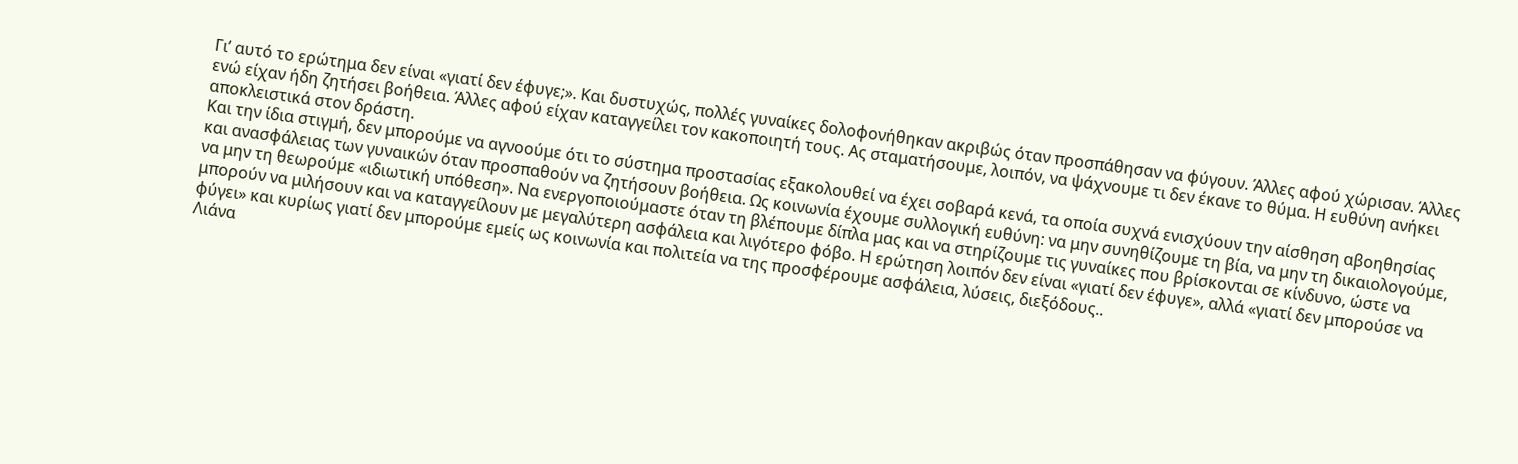Γι’ αυτό το ερώτημα δεν είναι «γιατί δεν έφυγε;». Και δυστυχώς, πολλές γυναίκες δολοφονήθηκαν ακριβώς όταν προσπάθησαν να φύγουν. Άλλες αφού χώρισαν. Άλλες ενώ είχαν ήδη ζητήσει βοήθεια. Άλλες αφού είχαν καταγγείλει τον κακοποιητή τους. Ας σταματήσουμε, λοιπόν, να ψάχνουμε τι δεν έκανε το θύμα. Η ευθύνη ανήκει αποκλειστικά στον δράστη.
Και την ίδια στιγμή, δεν μπορούμε να αγνοούμε ότι το σύστημα προστασίας εξακολουθεί να έχει σοβαρά κενά, τα οποία συχνά ενισχύουν την αίσθηση αβοηθησίας και ανασφάλειας των γυναικών όταν προσπαθούν να ζητήσουν βοήθεια. Ως κοινωνία έχουμε συλλογική ευθύνη: να μην συνηθίζουμε τη βία, να μην τη δικαιολογούμε, να μην τη θεωρούμε «ιδιωτική υπόθεση». Να ενεργοποιούμαστε όταν τη βλέπουμε δίπλα μας και να στηρίζουμε τις γυναίκες που βρίσκονται σε κίνδυνο, ώστε να μπορούν να μιλήσουν και να καταγγείλουν με μεγαλύτερη ασφάλεια και λιγότερο φόβο. Η ερώτηση λοιπόν δεν είναι «γιατί δεν έφυγε», αλλά «γιατί δεν μπορούσε να φύγει» και κυρίως γιατί δεν μπορούμε εμείς ως κοινωνία και πολιτεία να της προσφέρουμε ασφάλεια, λύσεις, διεξόδους..
Λιάνα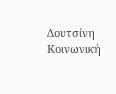Δουτσίνη
Κοινωνική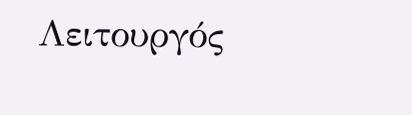Λειτουργός